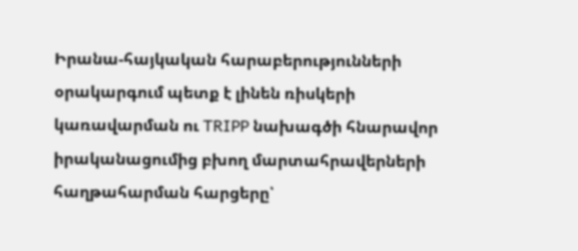Իրանա-հայկական հարաբերությունների օրակարգում պետք է լինեն ռիսկերի կառավարման ու TRIPP նախագծի հնարավոր իրականացումից բխող մարտահրավերների հաղթահարման հարցերը՝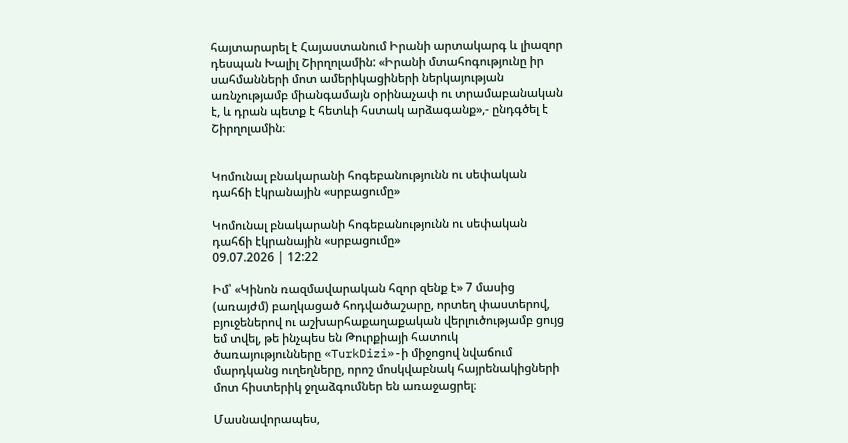հայտարարել է Հայաստանում Իրանի արտակարգ և լիազոր դեսպան Խալիլ Շիրղոլամին: «Իրանի մտահոգությունը իր սահմանների մոտ ամերիկացիների ներկայության առնչությամբ միանգամայն օրինաչափ ու տրամաբանական է, և դրան պետք է հետևի հստակ արձագանք»,- ընդգծել է Շիրղոլամին։


Կոմունալ բնակարանի հոգեբանությունն ու սեփական դահճի էկրանային «սրբացումը»

Կոմունալ բնակարանի հոգեբանությունն ու սեփական դահճի էկրանային «սրբացումը»
09.07.2026 | 12:22

Իմ՝ «Կինոն ռազմավարական հզոր զենք է» 7 մասից (առայժմ) բաղկացած հոդվածաշարը, որտեղ փաստերով, բյուջեներով ու աշխարհաքաղաքական վերլուծությամբ ցույց եմ տվել, թե ինչպես են Թուրքիայի հատուկ ծառայությունները «TurkDizi»-ի միջոցով նվաճում մարդկանց ուղեղները, որոշ մոսկվաբնակ հայրենակիցների մոտ հիստերիկ ջղաձգումներ են առաջացրել։

Մասնավորապես,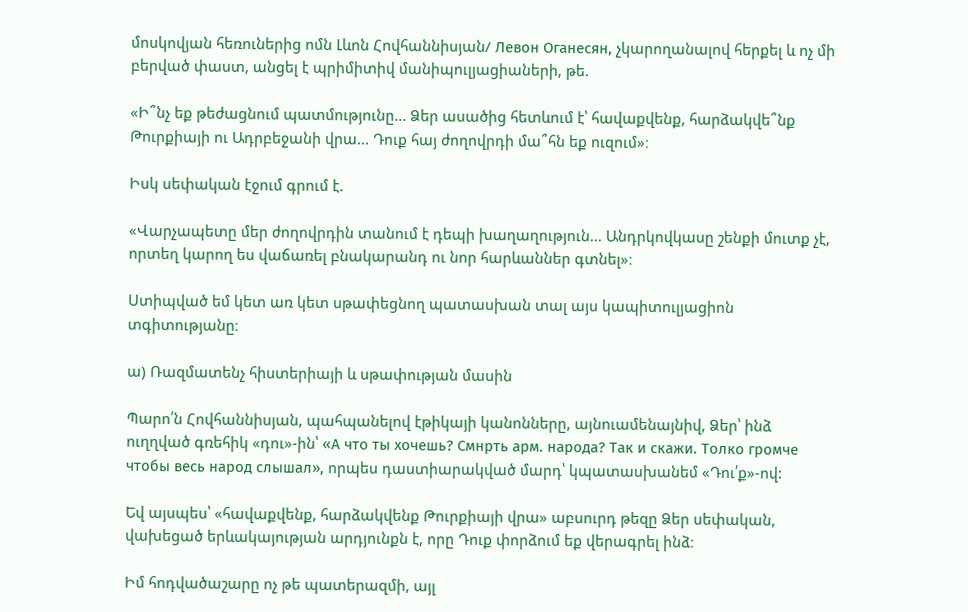մոսկովյան հեռուներից ոմն Լևոն Հովհաննիսյան/ Левон Оганесян, չկարողանալով հերքել և ոչ մի բերված փաստ, անցել է պրիմիտիվ մանիպուլյացիաների, թե.

«Ի՞նչ եք թեժացնում պատմությունը... Ձեր ասածից հետևում է՝ հավաքվենք, հարձակվե՞նք Թուրքիայի ու Ադրբեջանի վրա... Դուք հայ ժողովրդի մա՞հն եք ուզում»։

Իսկ սեփական էջում գրում է.

«Վարչապետը մեր ժողովրդին տանում է դեպի խաղաղություն... Անդրկովկասը շենքի մուտք չէ, որտեղ կարող ես վաճառել բնակարանդ ու նոր հարևաններ գտնել»։

Ստիպված եմ կետ առ կետ սթափեցնող պատասխան տալ այս կապիտուլյացիոն տգիտությանը։

ա) Ռազմատենչ հիստերիայի և սթափության մասին

Պարո՛ն Հովհաննիսյան, պահպանելով էթիկայի կանոնները, այնուամենայնիվ, Ձեր՝ ինձ ուղղված գռեհիկ «դու»-ին՝ «А что ты хочешь? Смнрть арм. народа? Так и скажи. Толко громче чтобы весь народ слышал», որպես դաստիարակված մարդ՝ կպատասխանեմ «Դու՛ք»-ով:

Եվ այսպես՝ «հավաքվենք, հարձակվենք Թուրքիայի վրա» աբսուրդ թեզը Ձեր սեփական, վախեցած երևակայության արդյունքն է, որը Դուք փորձում եք վերագրել ինձ։

Իմ հոդվածաշարը ոչ թե պատերազմի, այլ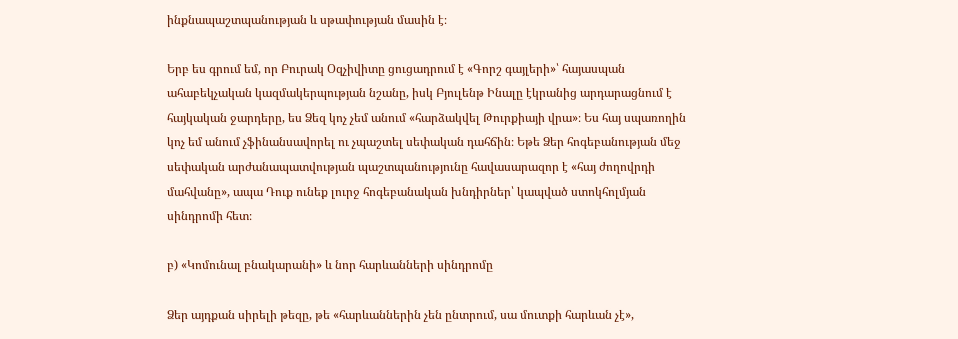ինքնապաշտպանության և սթափության մասին է։

Երբ ես գրում եմ, որ Բուրակ Օզչիվիտը ցուցադրում է «Գորշ գայլերի»՝ հայասպան ահաբեկչական կազմակերպության նշանը, իսկ Բյուլենթ Ինալը էկրանից արդարացնում է հայկական ջարդերը, ես Ձեզ կոչ չեմ անում «հարձակվել Թուրքիայի վրա»։ Ես հայ սպառողին կոչ եմ անում չֆինանսավորել ու չպաշտել սեփական դահճին։ Եթե Ձեր հոգեբանության մեջ սեփական արժանապատվության պաշտպանությունը հավասարազոր է «հայ ժողովրդի մահվանը», ապա Դուք ունեք լուրջ հոգեբանական խնդիրներ՝ կապված ստոկհոլմյան սինդրոմի հետ։

բ) «Կոմունալ բնակարանի» և նոր հարևանների սինդրոմը

Ձեր այդքան սիրելի թեզը, թե «հարևաններին չեն ընտրում, սա մուտքի հարևան չէ»,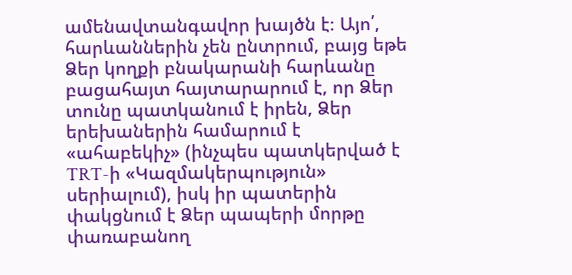ամենավտանգավոր խայծն է։ Այո՛, հարևաններին չեն ընտրում, բայց եթե Ձեր կողքի բնակարանի հարևանը բացահայտ հայտարարում է, որ Ձեր տունը պատկանում է իրեն, Ձեր երեխաներին համարում է «ահաբեկիչ» (ինչպես պատկերված է TRT-ի «Կազմակերպություն» սերիալում), իսկ իր պատերին փակցնում է Ձեր պապերի մորթը փառաբանող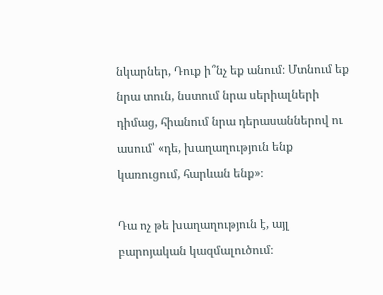նկարներ, Դուք ի՞նչ եք անում։ Մտնում եք նրա տուն, նստում նրա սերիալների դիմաց, հիանում նրա դերասաններով ու ասում՝ «դե, խաղաղություն ենք կառուցում, հարևան ենք»։

Դա ոչ թե խաղաղություն է, այլ բարոյական կազմալուծում։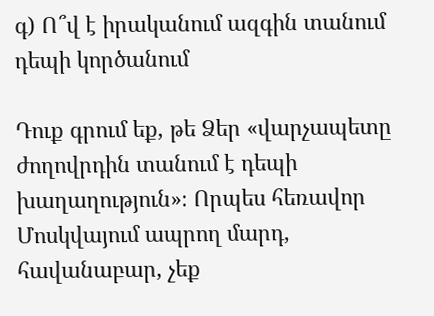գ) Ո՞վ է իրականում ազգին տանում դեպի կործանում

Դուք գրում եք, թե Ձեր «վարչապետը ժողովրդին տանում է դեպի խաղաղություն»։ Որպես հեռավոր Մոսկվայում ապրող մարդ, հավանաբար, չեք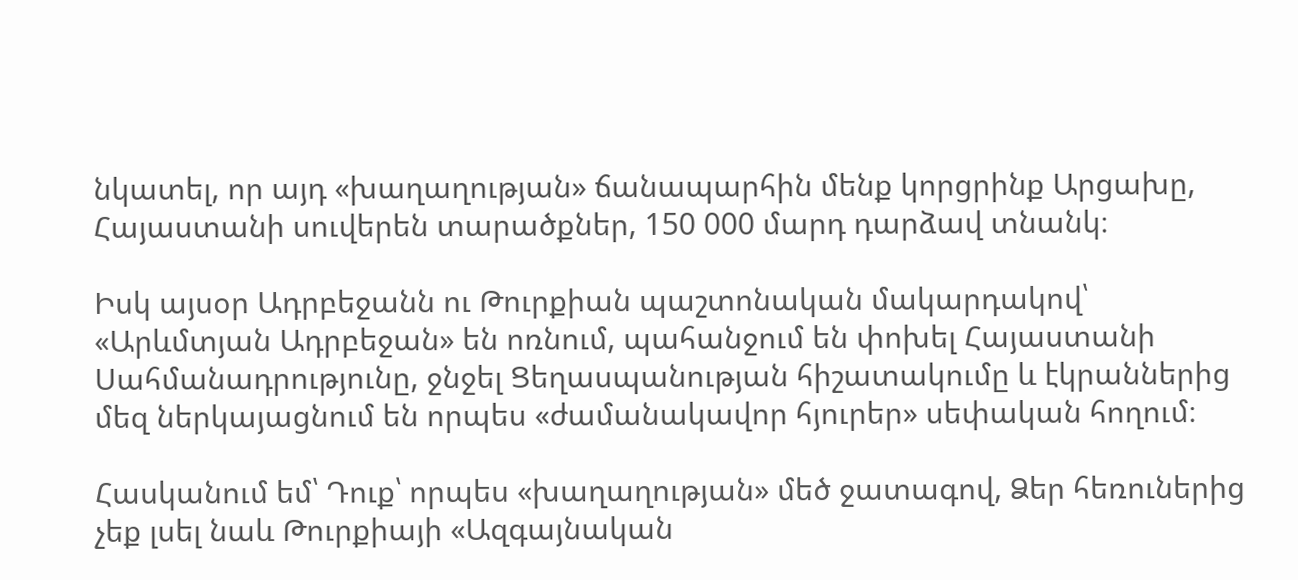նկատել, որ այդ «խաղաղության» ճանապարհին մենք կորցրինք Արցախը, Հայաստանի սուվերեն տարածքներ, 150 000 մարդ դարձավ տնանկ։

Իսկ այսօր Ադրբեջանն ու Թուրքիան պաշտոնական մակարդակով՝ «Արևմտյան Ադրբեջան» են ոռնում, պահանջում են փոխել Հայաստանի Սահմանադրությունը, ջնջել Ցեղասպանության հիշատակումը և էկրաններից մեզ ներկայացնում են որպես «ժամանակավոր հյուրեր» սեփական հողում։

Հասկանում եմ՝ Դուք՝ որպես «խաղաղության» մեծ ջատագով, Ձեր հեռուներից չեք լսել նաև Թուրքիայի «Ազգայնական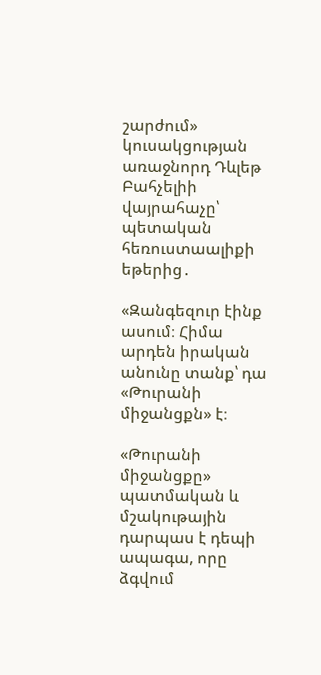շարժում» կուսակցության առաջնորդ Դևլեթ Բահչելիի վայրահաչը՝ պետական հեռուստաալիքի եթերից․

«Զանգեզուր էինք ասում։ Հիմա արդեն իրական անունը տանք՝ դա «Թուրանի միջանցքն» է։

«Թուրանի միջանցքը» պատմական և մշակութային դարպաս է դեպի ապագա, որը ձգվում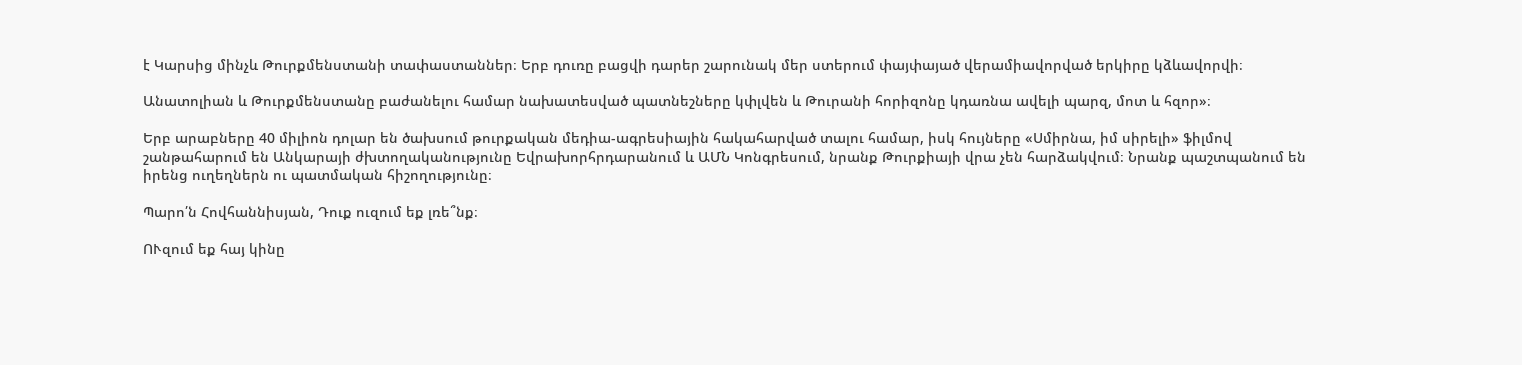է Կարսից մինչև Թուրքմենստանի տափաստաններ։ Երբ դուռը բացվի դարեր շարունակ մեր ստերում փայփայած վերամիավորված երկիրը կձևավորվի։

Անատոլիան և Թուրքմենստանը բաժանելու համար նախատեսված պատնեշները կփլվեն և Թուրանի հորիզոնը կդառնա ավելի պարզ, մոտ և հզոր»։

Երբ արաբները 40 միլիոն դոլար են ծախսում թուրքական մեդիա-ագրեսիային հակահարված տալու համար, իսկ հույները «Սմիրնա, իմ սիրելի» ֆիլմով շանթահարում են Անկարայի ժխտողականությունը Եվրախորհրդարանում և ԱՄՆ Կոնգրեսում, նրանք Թուրքիայի վրա չեն հարձակվում։ Նրանք պաշտպանում են իրենց ուղեղներն ու պատմական հիշողությունը։

Պարո՛ն Հովհաննիսյան, Դուք ուզում եք լռե՞նք։

ՈՒզում եք հայ կինը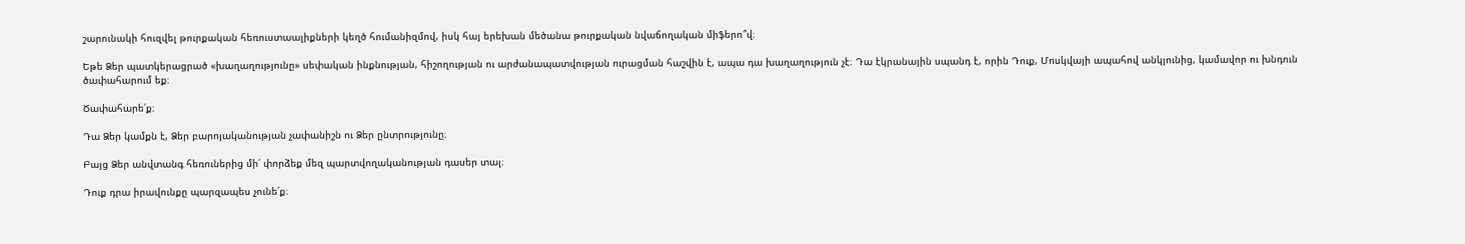շարունակի հուզվել թուրքական հեռուստաալիքների կեղծ հումանիզմով, իսկ հայ երեխան մեծանա թուրքական նվաճողական միֆերո՞վ։

Եթե Ձեր պատկերացրած «խաղաղությունը» սեփական ինքնության, հիշողության ու արժանապատվության ուրացման հաշվին է, ապա դա խաղաղություն չէ։ Դա էկրանային սպանդ է, որին Դուք, Մոսկվայի ապահով անկյունից, կամավոր ու խնդուն ծափահարում եք։

Ծափահարե՛ք։

Դա Ձեր կամքն է, Ձեր բարոյականության չափանիշն ու Ձեր ընտրությունը։

Բայց Ձեր անվտանգ հեռուներից մի՛ փորձեք մեզ պարտվողականության դասեր տալ։

Դուք դրա իրավունքը պարզապես չունե՛ք։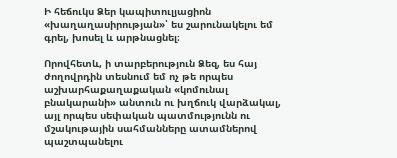Ի հեճուկս Ձեր կապիտուլյացիոն «խաղաղասիրության»՝ ես շարունակելու եմ գրել, խոսել և արթնացնել։

Որովհետև, ի տարբերություն Ձեզ, ես հայ ժողովրդին տեսնում եմ ոչ թե որպես աշխարհաքաղաքական «կոմունալ բնակարանի» անտուն ու խղճուկ վարձակալ, այլ որպես սեփական պատմությունն ու մշակութային սահմանները ատամներով պաշտպանելու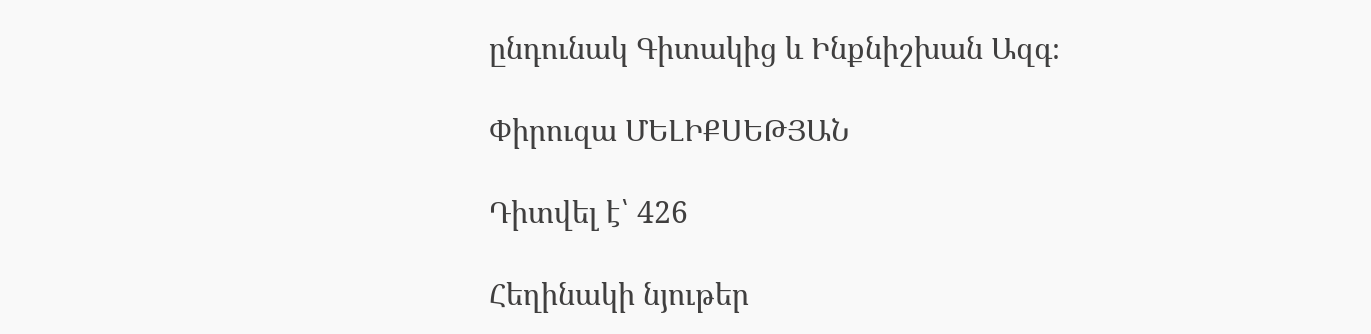ընդունակ Գիտակից և Ինքնիշխան Ազգ։

Փիրուզա ՄԵԼԻՔՍԵԹՅԱՆ

Դիտվել է՝ 426

Հեղինակի նյութեր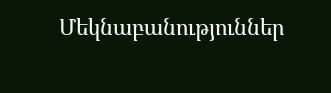Մեկնաբանություններ